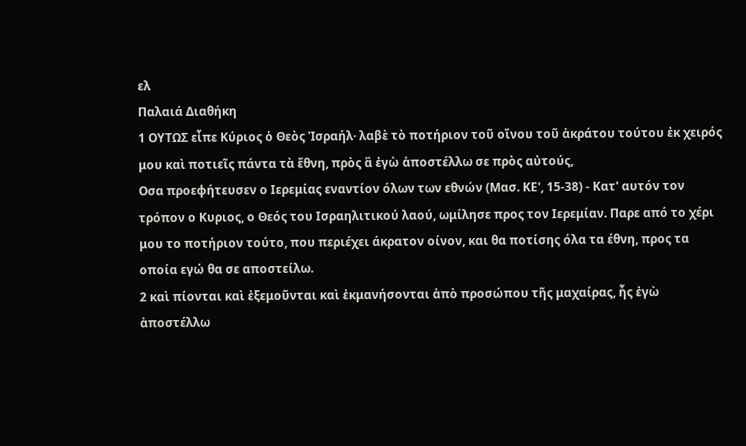ελ
Παλαιά Διαθήκη
1 ΟΥΤΩΣ εἶπε Κύριος ὁ Θεὸς Ἰσραήλ· λαβὲ τὸ ποτήριον τοῦ οἴνου τοῦ ἀκράτου τούτου ἐκ χειρός μου καὶ ποτιεῖς πάντα τὰ ἔθνη, πρὸς ἃ ἐγὼ ἀποστέλλω σε πρὸς αὐτούς,
Οσα προεφήτευσεν ο Ιερεμίας εναντίον όλων των εθνών (Μασ. ΚΕ', 15-38) - Κατ' αυτόν τον τρόπον ο Κυριος, ο Θεός του Ισραηλιτικού λαού, ωμίλησε προς τον Ιερεμίαν. Παρε από το χέρι μου το ποτήριον τούτο, που περιέχει άκρατον οίνον, και θα ποτίσης όλα τα έθνη, προς τα οποία εγώ θα σε αποστείλω.
2 καὶ πίονται καὶ ἐξεμοῦνται καὶ ἐκμανήσονται ἀπὸ προσώπου τῆς μαχαίρας, ἧς ἐγὼ ἀποστέλλω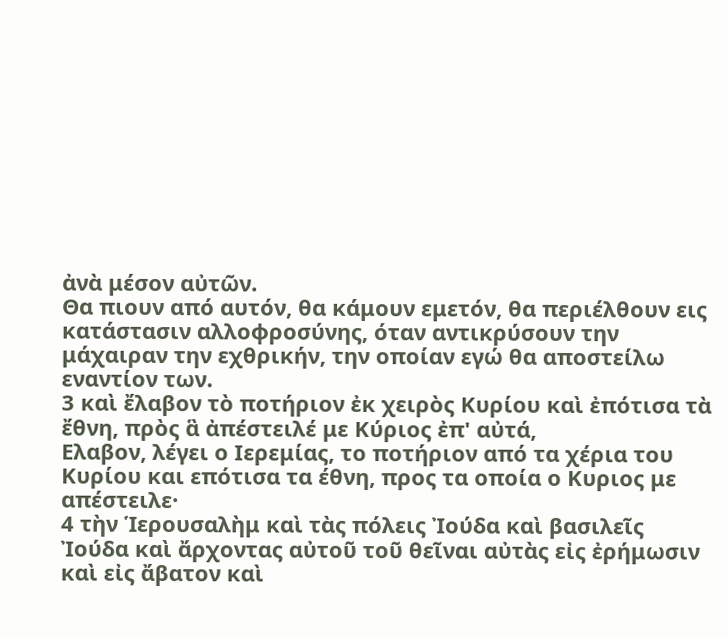ἀνὰ μέσον αὐτῶν.
Θα πιουν από αυτόν, θα κάμουν εμετόν, θα περιέλθουν εις κατάστασιν αλλοφροσύνης, όταν αντικρύσουν την μάχαιραν την εχθρικήν, την οποίαν εγώ θα αποστείλω εναντίον των.
3 καὶ ἔλαβον τὸ ποτήριον ἐκ χειρὸς Κυρίου καὶ ἐπότισα τὰ ἔθνη, πρὸς ἃ ἀπέστειλέ με Κύριος ἐπ' αὐτά,
Ελαβον, λέγει ο Ιερεμίας, το ποτήριον από τα χέρια του Κυρίου και επότισα τα έθνη, προς τα οποία ο Κυριος με απέστειλε·
4 τὴν Ἱερουσαλὴμ καὶ τὰς πόλεις Ἰούδα καὶ βασιλεῖς Ἰούδα καὶ ἄρχοντας αὐτοῦ τοῦ θεῖναι αὐτὰς εἰς ἐρήμωσιν καὶ εἰς ἄβατον καὶ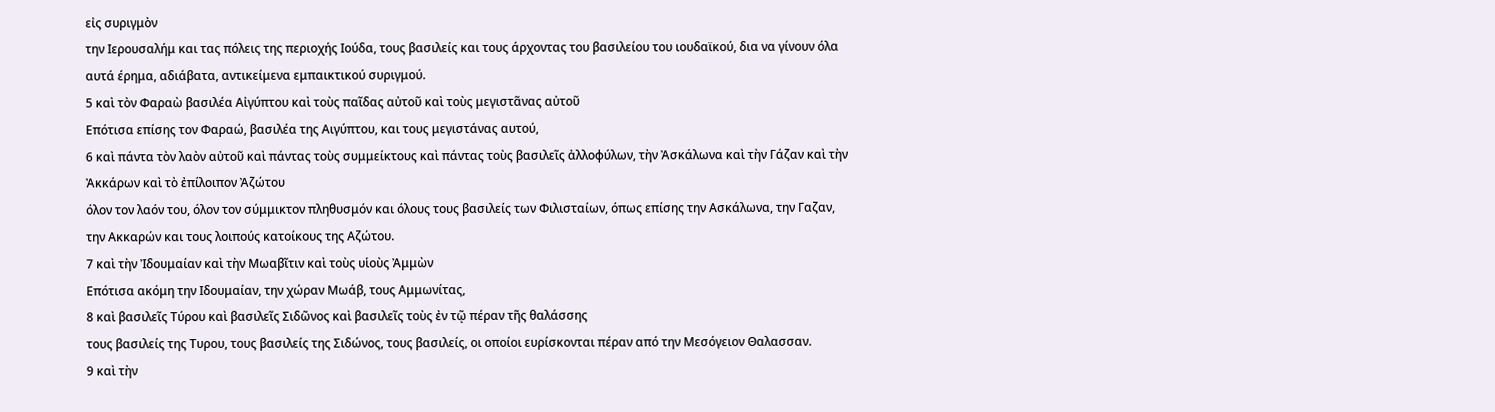εἰς συριγμὸν
την Ιερουσαλήμ και τας πόλεις της περιοχής Ιούδα, τους βασιλείς και τους άρχοντας του βασιλείου του ιουδαϊκού, δια να γίνουν όλα αυτά έρημα, αδιάβατα, αντικείμενα εμπαικτικού συριγμού.
5 καὶ τὸν Φαραὼ βασιλέα Αἰγύπτου καὶ τοὺς παῖδας αὐτοῦ καὶ τοὺς μεγιστᾶνας αὐτοῦ
Επότισα επίσης τον Φαραώ, βασιλέα της Αιγύπτου, και τους μεγιστάνας αυτού,
6 καὶ πάντα τὸν λαὸν αὐτοῦ καὶ πάντας τοὺς συμμείκτους καὶ πάντας τοὺς βασιλεῖς ἀλλοφύλων, τὴν Ἀσκάλωνα καὶ τὴν Γάζαν καὶ τὴν Ἀκκάρων καὶ τὸ ἐπίλοιπον Ἀζώτου
όλον τον λαόν του, όλον τον σύμμικτον πληθυσμόν και όλους τους βασιλείς των Φιλισταίων, όπως επίσης την Ασκάλωνα, την Γαζαν, την Ακκαρών και τους λοιπούς κατοίκους της Αζώτου.
7 καὶ τὴν Ἰδουμαίαν καὶ τὴν Μωαβῖτιν καὶ τοὺς υἱοὺς Ἀμμὼν
Επότισα ακόμη την Ιδουμαίαν, την χώραν Μωάβ, τους Αμμωνίτας,
8 καὶ βασιλεῖς Τύρου καὶ βασιλεῖς Σιδῶνος καὶ βασιλεῖς τοὺς ἐν τῷ πέραν τῆς θαλάσσης
τους βασιλείς της Τυρου, τους βασιλείς της Σιδώνος, τους βασιλείς, οι οποίοι ευρίσκονται πέραν από την Μεσόγειον Θαλασσαν.
9 καὶ τὴν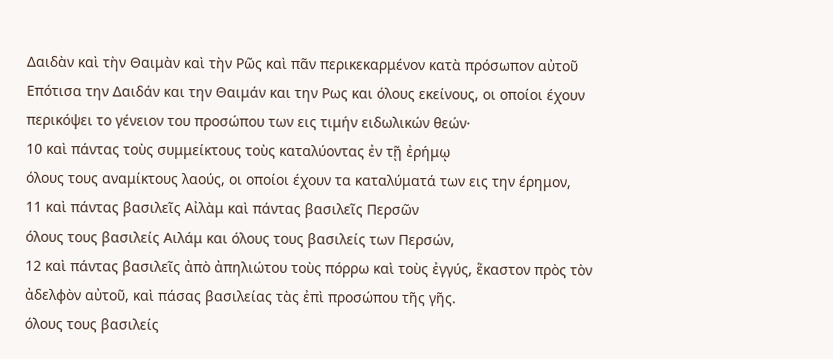Δαιδὰν καὶ τὴν Θαιμὰν καὶ τὴν Ρῶς καὶ πᾶν περικεκαρμένον κατὰ πρόσωπον αὐτοῦ
Επότισα την Δαιδάν και την Θαιμάν και την Ρως και όλους εκείνους, οι οποίοι έχουν περικόψει το γένειον του προσώπου των εις τιμήν ειδωλικών θεών·
10 καὶ πάντας τοὺς συμμείκτους τοὺς καταλύοντας ἐν τῇ ἐρήμῳ
όλους τους αναμίκτους λαούς, οι οποίοι έχουν τα καταλύματά των εις την έρημον,
11 καὶ πάντας βασιλεῖς Αἰλὰμ καὶ πάντας βασιλεῖς Περσῶν
όλους τους βασιλείς Αιλάμ και όλους τους βασιλείς των Περσών,
12 καὶ πάντας βασιλεῖς ἀπὸ ἀπηλιώτου τοὺς πόρρω καὶ τοὺς ἐγγύς, ἕκαστον πρὸς τὸν ἀδελφὸν αὐτοῦ, καὶ πάσας βασιλείας τὰς ἐπὶ προσώπου τῆς γῆς.
όλους τους βασιλείς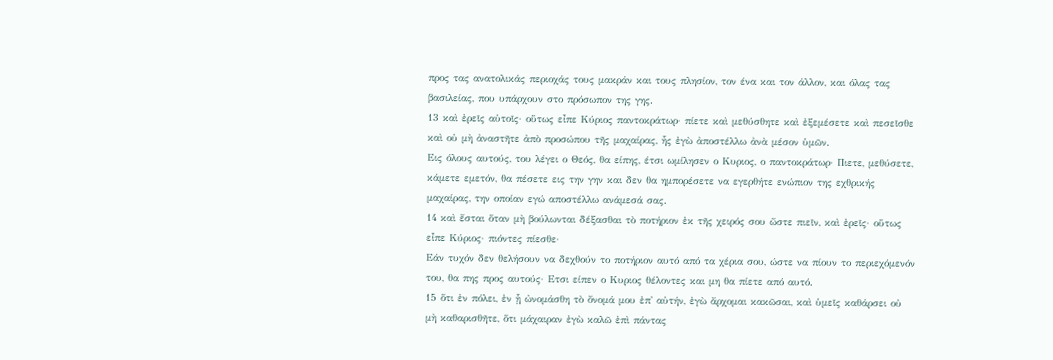προς τας ανατολικάς περιοχάς τους μακράν και τους πλησίον, τον ένα και τον άλλον, και όλας τας βασιλείας, που υπάρχουν στο πρόσωπον της γης.
13 καὶ ἐρεῖς αὐτοῖς· οὕτως εἶπε Κύριος παντοκράτωρ· πίετε καὶ μεθύσθητε καὶ ἐξεμέσετε καὶ πεσεῖσθε καὶ οὐ μὴ ἀναστῆτε ἀπὸ προσώπου τῆς μαχαίρας, ἧς ἐγὼ ἀποστέλλω ἀνὰ μέσον ὑμῶν.
Εις όλους αυτούς, του λέγει ο Θεός, θα είπης, έτσι ωμίλησεν ο Κυριος, ο παντοκράτωρ· Πιετε, μεθύσετε, κάμετε εμετόν, θα πέσετε εις την γην και δεν θα ημπορέσετε να εγερθήτε ενώπιον της εχθρικής μαχαίρας, την οποίαν εγώ αποστέλλω ανάμεσά σας.
14 καὶ ἔσται ὅταν μὴ βούλωνται δέξασθαι τὸ ποτήριον ἐκ τῆς χειρός σου ὥστε πιεῖν, καὶ ἐρεῖς· οὕτως εἶπε Κύριος· πιόντες πίεσθε·
Εάν τυχόν δεν θελήσουν να δεχθούν το ποτήριον αυτό από τα χέρια σου, ώστε να πίουν το περιεχόμενόν του, θα πης προς αυτούς· Ετσι είπεν ο Κυριος θέλοντες και μη θα πίετε από αυτό.
15 ὅτι ἐν πόλει, ἐν ᾗ ὠνομάσθη τὸ ὄνομά μου ἐπ' αὐτήν, ἐγὼ ἄρχομαι κακῶσαι, καὶ ὑμεῖς καθάρσει οὐ μὴ καθαρισθῆτε, ὅτι μάχαιραν ἐγὼ καλῶ ἐπὶ πάντας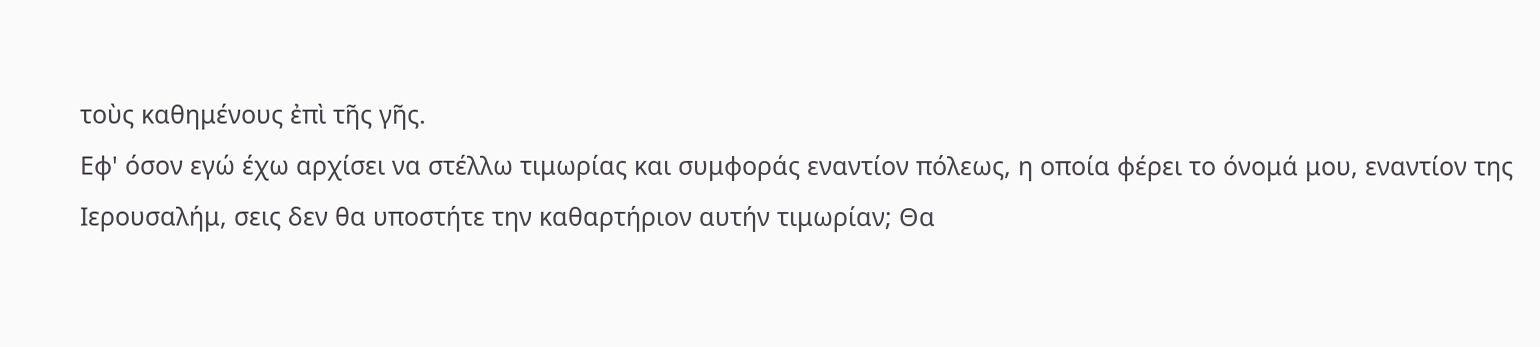τοὺς καθημένους ἐπὶ τῆς γῆς.
Εφ' όσον εγώ έχω αρχίσει να στέλλω τιμωρίας και συμφοράς εναντίον πόλεως, η οποία φέρει το όνομά μου, εναντίον της Ιερουσαλήμ, σεις δεν θα υποστήτε την καθαρτήριον αυτήν τιμωρίαν; Θα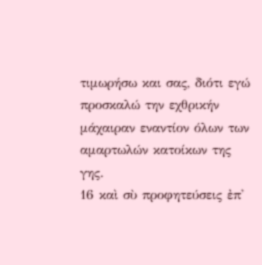τιμωρήσω και σας, διότι εγώ προσκαλώ την εχθρικήν μάχαιραν εναντίον όλων των αμαρτωλών κατοίκων της γης.
16 καὶ σὺ προφητεύσεις ἐπ'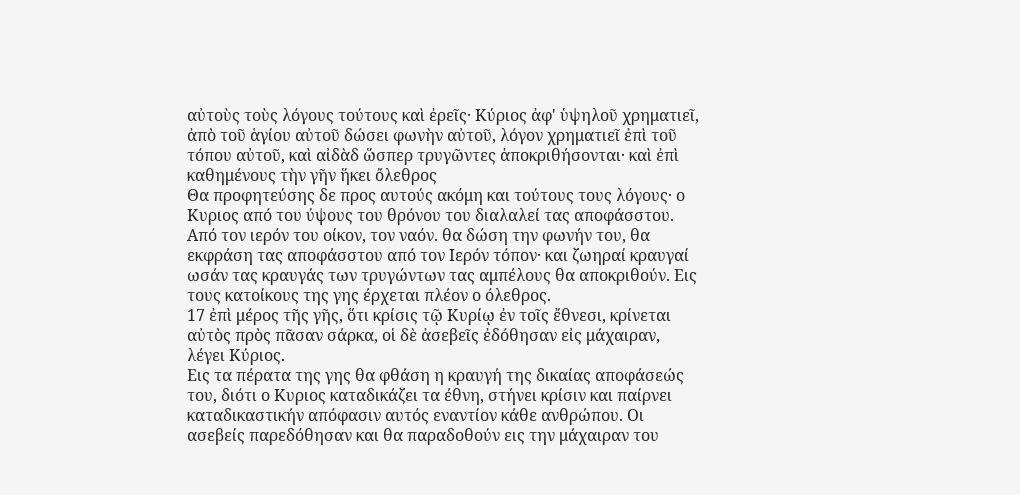αὐτοὺς τοὺς λόγους τούτους καὶ ἐρεῖς· Κύριος ἀφ' ὑψηλοῦ χρηματιεῖ, ἀπὸ τοῦ ἁγίου αὐτοῦ δώσει φωνὴν αὐτοῦ, λόγον χρηματιεῖ ἐπὶ τοῦ τόπου αὐτοῦ, καὶ αἰδὰδ ὥσπερ τρυγῶντες ἀποκριθήσονται· καὶ ἐπὶ καθημένους τὴν γῆν ἥκει ὄλεθρος
Θα προφητεύσης δε προς αυτούς ακόμη και τούτους τους λόγους· ο Κυριος από του ύψους του θρόνου του διαλαλεί τας αποφάσστου. Από τον ιερόν του οίκον, τον ναόν. θα δώση την φωνήν του, θα εκφράση τας αποφάσστου από τον Ιερόν τόπον· και ζωηραί κραυγαί ωσάν τας κραυγάς των τρυγώντων τας αμπέλους θα αποκριθούν. Εις τους κατοίκους της γης έρχεται πλέον ο όλεθρος.
17 ἐπὶ μέρος τῆς γῆς, ὅτι κρίσις τῷ Κυρίῳ ἐν τοῖς ἔθνεσι, κρίνεται αὐτὸς πρὸς πᾶσαν σάρκα, οἱ δὲ ἀσεβεῖς ἐδόθησαν εἰς μάχαιραν, λέγει Κύριος.
Εις τα πέρατα της γης θα φθάση η κραυγή της δικαίας αποφάσεώς του, διότι ο Κυριος καταδικάζει τα έθνη, στήνει κρίσιν και παίρνει καταδικαστικήν απόφασιν αυτός εναντίον κάθε ανθρώπου. Οι ασεβείς παρεδόθησαν και θα παραδοθούν εις την μάχαιραν του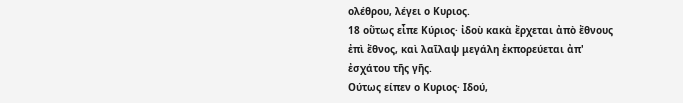ολέθρου, λέγει ο Κυριος.
18 οὕτως εἶπε Κύριος· ἰδοὺ κακὰ ἔρχεται ἀπὸ ἔθνους ἐπὶ ἔθνος, καὶ λαῖλαψ μεγάλη ἐκπορεύεται ἀπ' ἐσχάτου τῆς γῆς.
Ούτως είπεν ο Κυριος· Ιδού,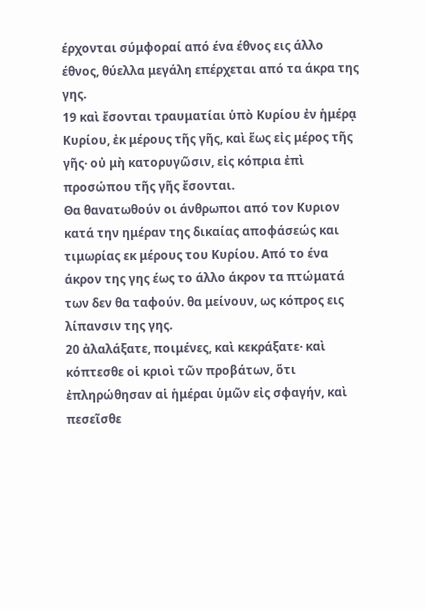έρχονται σύμφοραί από ένα έθνος εις άλλο έθνος, θύελλα μεγάλη επέρχεται από τα άκρα της γης.
19 καὶ ἔσονται τραυματίαι ὑπὸ Κυρίου ἐν ἡμέρᾳ Κυρίου, ἐκ μέρους τῆς γῆς, καὶ ἕως εἰς μέρος τῆς γῆς· οὐ μὴ κατορυγῶσιν, εἰς κόπρια ἐπὶ προσώπου τῆς γῆς ἔσονται.
Θα θανατωθούν οι άνθρωποι από τον Κυριον κατά την ημέραν της δικαίας αποφάσεώς και τιμωρίας εκ μέρους του Κυρίου. Από το ένα άκρον της γης έως το άλλο άκρον τα πτώματά των δεν θα ταφούν. θα μείνουν, ως κόπρος εις λίπανσιν της γης.
20 ἀλαλάξατε, ποιμένες, καὶ κεκράξατε· καὶ κόπτεσθε οἱ κριοὶ τῶν προβάτων, ὅτι ἐπληρώθησαν αἱ ἡμέραι ὑμῶν εἰς σφαγήν, καὶ πεσεῖσθε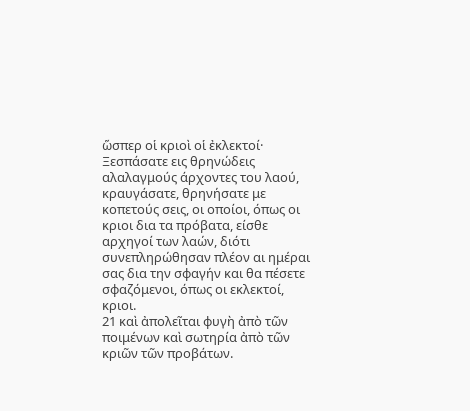ὥσπερ οἱ κριοὶ οἱ ἐκλεκτοί·
Ξεσπάσατε εις θρηνώδεις αλαλαγμούς άρχοντες του λαού, κραυγάσατε, θρηνήσατε με κοπετούς σεις, οι οποίοι, όπως οι κριοι δια τα πρόβατα, είσθε αρχηγοί των λαών, διότι συνεπληρώθησαν πλέον αι ημέραι σας δια την σφαγήν και θα πέσετε σφαζόμενοι, όπως οι εκλεκτοί, κριοι.
21 καὶ ἀπολεῖται φυγὴ ἀπὸ τῶν ποιμένων καὶ σωτηρία ἀπὸ τῶν κριῶν τῶν προβάτων.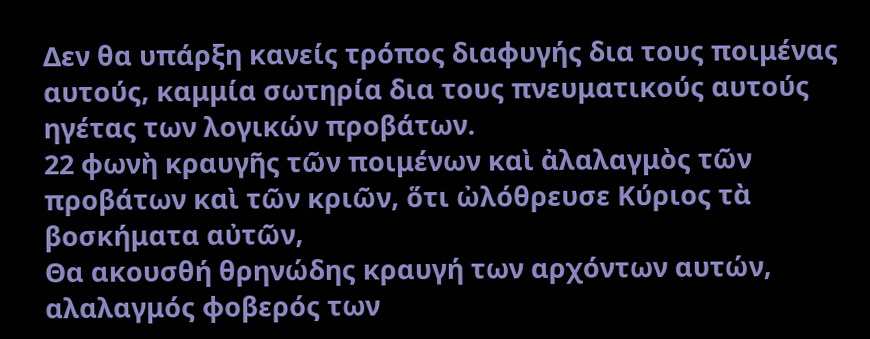Δεν θα υπάρξη κανείς τρόπος διαφυγής δια τους ποιμένας αυτούς, καμμία σωτηρία δια τους πνευματικούς αυτούς ηγέτας των λογικών προβάτων.
22 φωνὴ κραυγῆς τῶν ποιμένων καὶ ἀλαλαγμὸς τῶν προβάτων καὶ τῶν κριῶν, ὅτι ὠλόθρευσε Κύριος τὰ βοσκήματα αὐτῶν,
Θα ακουσθή θρηνώδης κραυγή των αρχόντων αυτών, αλαλαγμός φοβερός των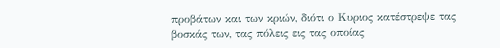προβάτων και των κριών, διότι ο Κυριος κατέστρεψε τας βοσκάς των, τας πόλεις εις τας οποίας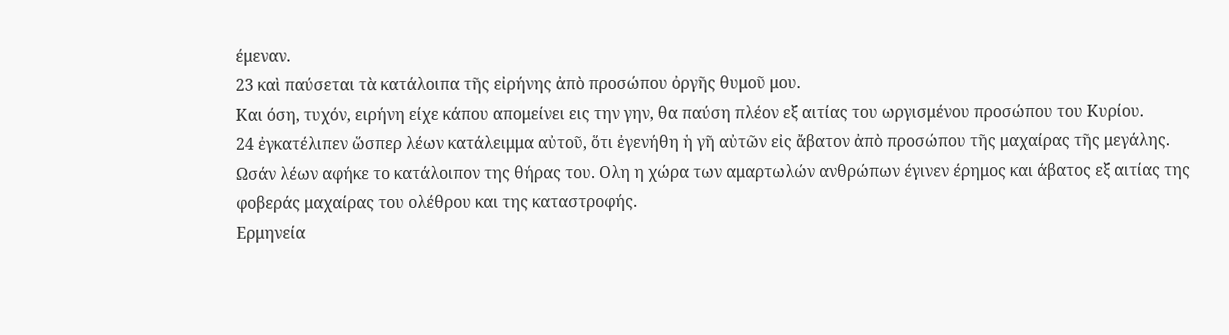έμεναν.
23 καὶ παύσεται τὰ κατάλοιπα τῆς εἰρήνης ἀπὸ προσώπου ὀργῆς θυμοῦ μου.
Και όση, τυχόν, ειρήνη είχε κάπου απομείνει εις την γην, θα παύση πλέον εξ αιτίας του ωργισμένου προσώπου του Κυρίου.
24 ἐγκατέλιπεν ὥσπερ λέων κατάλειμμα αὐτοῦ, ὅτι ἐγενήθη ἡ γῆ αὐτῶν εἰς ἄβατον ἀπὸ προσώπου τῆς μαχαίρας τῆς μεγάλης.
Ωσάν λέων αφήκε το κατάλοιπον της θήρας του. Ολη η χώρα των αμαρτωλών ανθρώπων έγινεν έρημος και άβατος εξ αιτίας της φοβεράς μαχαίρας του ολέθρου και της καταστροφής.
Ερμηνεία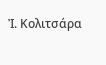Ἰ. Κολιτσάρα